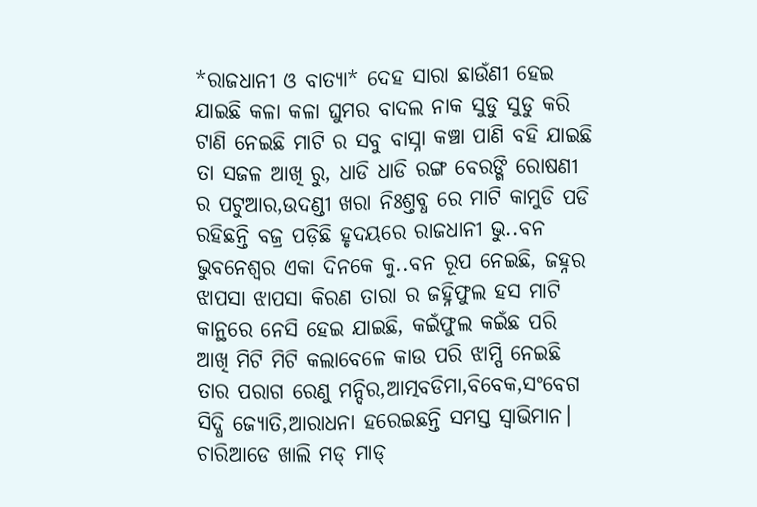*ରାଜଧାନୀ ଓ ବାତ୍ୟା* ଦେହ ସାରା ଛାଉଁଣୀ ହେଇ ଯାଇଛି କଳା କଳା ଘୁମର ବାଦଲ ନାକ ସୁଡୁ ସୁଡୁ କରି ଟାଣି ନେଇଛି ମାଟି ର ସବୁ ବାସ୍ନା କଞ୍ଚା ପାଣି ବହି ଯାଇଛି ତା ସଜଳ ଆଖି ରୁ, ଧାଡି ଧାଡି ରଙ୍ଗ ବେରଙ୍ଗି ରୋଷଣୀ ର ପଟୁଆର,ଉଦଣ୍ଡୀ ଖରା ନିଃଶ୍ତବ୍ଧ ରେ ମାଟି କାମୁଡି ପଡି ରହିଛନ୍ତି ବଜ୍ର ପଡ଼ିଛି ହୃଦୟରେ ରାଜଧାନୀ ଭୁ..ବନ ଭୁବନେଶ୍ୱର ଏକା ଦିନକେ କୁ..ବନ ରୂପ ନେଇଛି, ଜହ୍ନର ଝାପସା ଝାପସା କିରଣ ତାରା ର ଜହ୍ନିଫୁଲ ହସ ମାଟି କାନ୍ଥରେ ନେସି ହେଇ ଯାଇଛି, କଇଁଫୁଲ କଇଁଛ ପରି ଆଖି ମିଟି ମିଟି କଲାବେଳେ କାଉ ପରି ଝାମ୍ପି ନେଇଛି ତାର ପରାଗ ରେଣୁ ମନ୍ଦିର,ଆତ୍ମବଡିମା,ବିବେକ,ସଂବେଗ ସିଦ୍ଧି ଜ୍ୟୋତି,ଆରାଧନା ହରେଇଛନ୍ତି ସମସ୍ତ ସ୍ବାଭିମାନ। ଚାରିଆଡେ ଖାଲି ମଡ୍ ମାଡ୍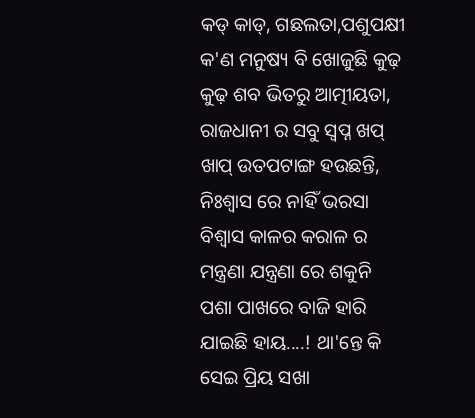କଡ୍ କାଡ୍, ଗଛଲତା,ପଶୁପକ୍ଷୀ କ'ଣ ମନୁଷ୍ୟ ବି ଖୋଜୁଛି କୁଢ଼ କୁଢ଼ ଶବ ଭିତରୁ ଆତ୍ମୀୟତା, ରାଜଧାନୀ ର ସବୁ ସ୍ବପ୍ନ ଖପ୍ ଖାପ୍ ଉତପଟାଙ୍ଗ ହଉଛନ୍ତି, ନିଃଶ୍ବାସ ରେ ନାହିଁ ଭରସା ବିଶ୍ବାସ କାଳର କରାଳ ର ମନ୍ତ୍ରଣା ଯନ୍ତ୍ରଣା ରେ ଶକୁନି ପଶା ପାଖରେ ବାଜି ହାରି ଯାଇଛି ହାୟ....! ଥା'ନ୍ତେ କି ସେଇ ପ୍ରିୟ ସଖା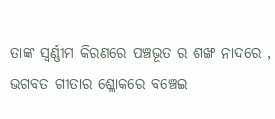ତାଙ୍କ ସ୍ବର୍ଣ୍ଣୀମ କିରଣରେ ପଞ୍ଚଭୂତ ର ଶଙ୍ଖ ନାଦରେ , ଭଗବତ ଗୀତାର ଶ୍ଳୋକରେ ବଞ୍ଚେଇ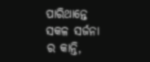ପାରିଥାନ୍ତେ ସକଳ ସର୍ଜନା ର କାନ୍ତି,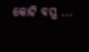କୋଟି ବସ୍ତ୍ର ...